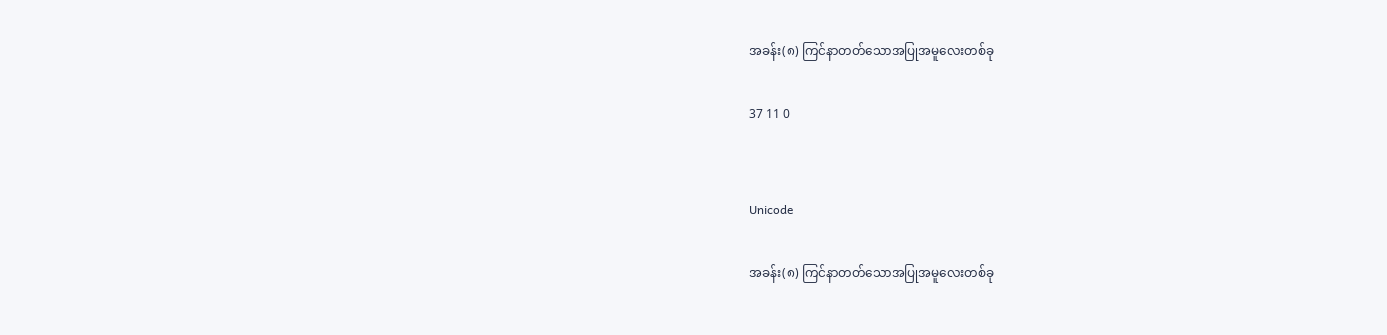အခန်း(၈) ကြင်နာတတ်သောအပြုအမူလေးတစ်ခု

37 11 0


Unicode

အခန်း(၈) ကြင်နာတတ်သောအပြုအမူလေးတစ်ခု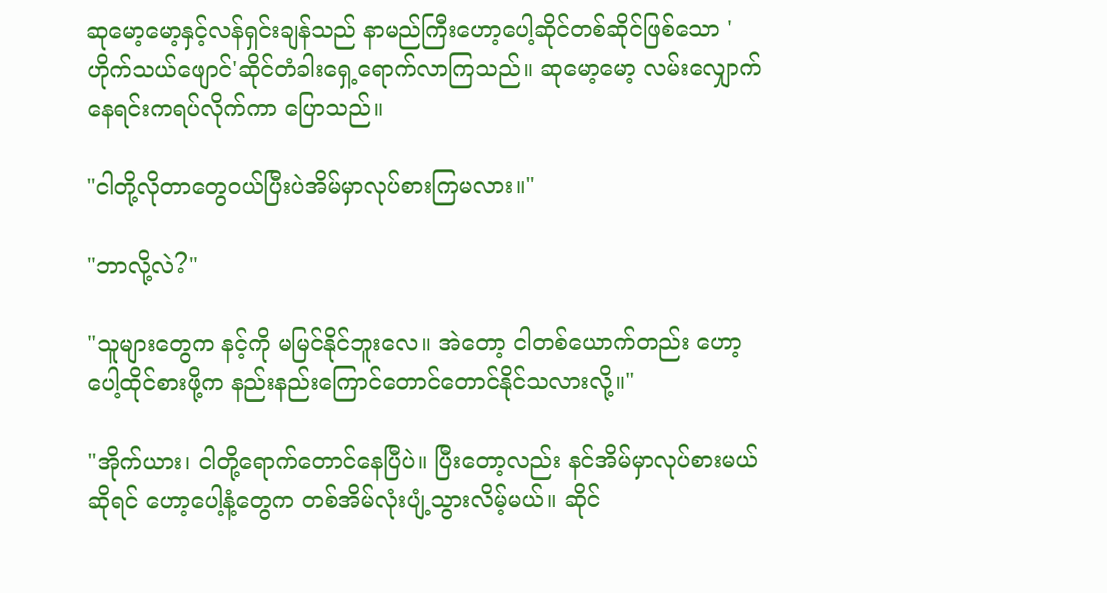ဆုမော့မော့နှင့်လန်ရှင်းချန်သည် နာမည်ကြီးဟော့ပေါ့ဆိုင်တစ်ဆိုင်ဖြစ်သော 'ဟိုက်သယ်ဖျောင်'ဆိုင်တံခါးရှေ့ရောက်လာကြသည်။ ဆုမော့မော့ လမ်းလျှောက်နေရင်းကရပ်လိုက်ကာ ပြောသည်။

"ငါတို့လိုတာတွေဝယ်ပြီးပဲအိမ်မှာလုပ်စားကြမလား။"

"ဘာလို့လဲ?"

"သူများတွေက နင့်ကို မမြင်နိုင်ဘူးလေ။ အဲတော့ ငါတစ်ယောက်တည်း ဟော့ပေါ့ထိုင်စားဖို့က နည်းနည်းကြောင်တောင်တောင်နိုင်သလားလို့။"

"အိုက်ယား၊ ငါတို့ရောက်တောင်နေပြီပဲ။ ပြီးတော့လည်း နင်အိမ်မှာလုပ်စားမယ်ဆိုရင် ဟော့ပေါ့နံ့တွေက တစ်အိမ်လုံးပျံ့သွားလိမ့်မယ်။ ဆိုင်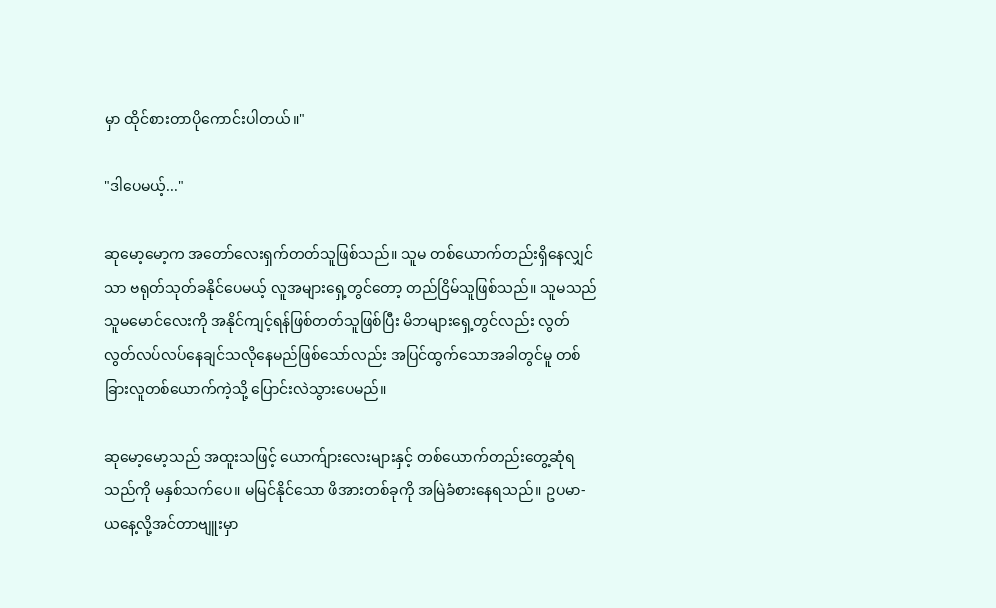မှာ ထိုင်စားတာပိုကောင်းပါတယ်။"

"ဒါပေမယ့်..."

ဆုမော့မော့က အတော်လေးရှက်တတ်သူဖြစ်သည်။ သူမ တစ်ယောက်တည်းရှိနေလျှင်သာ ဗရုတ်သုတ်ခနိုင်ပေမယ့် လူအများရှေ့တွင်တော့ တည်ငြိမ်သူဖြစ်သည်။ သူမသည် သူမမောင်လေးကို အနိုင်ကျင့်ရန်ဖြစ်တတ်သူဖြစ်ပြီး မိဘများရှေ့တွင်လည်း လွတ်လွတ်လပ်လပ်နေချင်သလိုနေမည်ဖြစ်သော်လည်း အပြင်ထွက်သောအခါတွင်မူ တစ်ခြားလူတစ်ယောက်ကဲ့သို့ ပြောင်းလဲသွားပေမည်။

ဆုမော့မော့သည် အထူးသဖြင့် ယောက်ျားလေးများနှင့် တစ်ယောက်တည်းတွေ့ဆုံရသည်ကို မနှစ်သက်ပေ။ မမြင်နိုင်သော ဖိအားတစ်ခုကို အမြဲခံစားနေရသည်။ ဥပမာ- ယနေ့လို့အင်တာဗျူးမှာ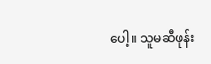ပေါ့။ သူမဆီဖုန်း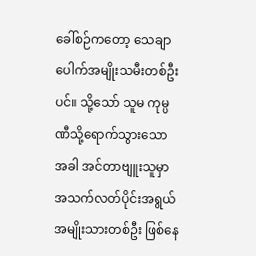ခေါ်စဉ်ကတော့ သေချာပေါက်အမျိုးသမီးတစ်ဦးပင်။ သို့သော် သူမ ကုမ္ပဏီသို့ရောက်သွားသောအခါ အင်တာဗျူးသူမှာ အသက်လတ်ပိုင်းအရွယ် အမျိုးသားတစ်ဦး ဖြစ်နေ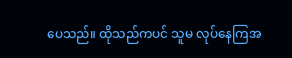ပေသည်။ ထိုသည်ကပင် သူမ လုပ်နေကြအ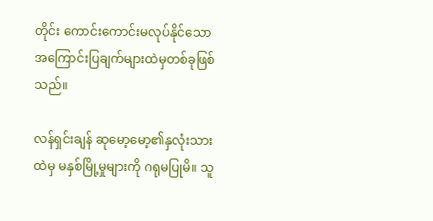တိုင်း ကောင်းကောင်းမလုပ်နိုင်သော အကြောင်းပြချက်များထဲမှတစ်ခုဖြစ်သည်။

လန်ရှင်းချန် ဆုမော့မော့၏နှလုံးသားထဲမှ မနှစ်မြို့မှုများကို ဂရုမပြုမိ။ သူ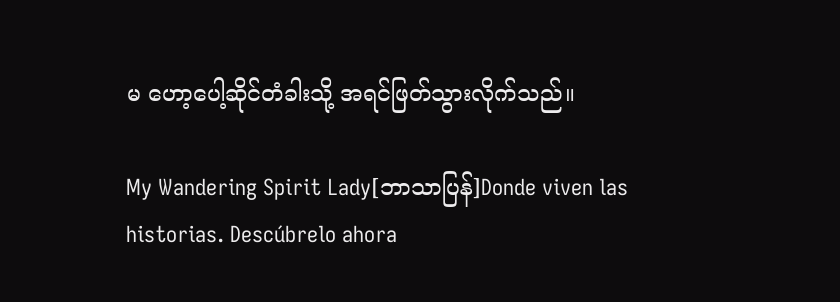မ ဟော့ပေါ့ဆိုင်တံခါးသို့ အရင်ဖြတ်သွားလိုက်သည်။

My Wandering Spirit Lady[ဘာသာပြန်]Donde viven las historias. Descúbrelo ahora